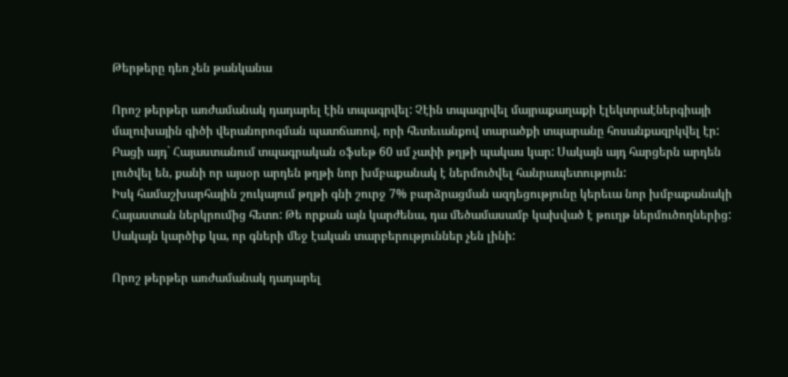Թերթերը դեռ չեն թանկանա

Որոշ թերթեր առժամանակ դադարել էին տպագրվել: Չէին տպագրվել մայրաքաղաքի էլեկտրաէներգիայի մալուխային գիծի վերանորոգման պատճառով, որի հետեւանքով տարածքի տպարանը հոսանքազրկվել էր: Բացի այդ` Հայաստանում տպագրական օֆսեթ 60 սմ չափի թղթի պակաս կար: Սակայն այդ հարցերն արդեն լուծվել են, քանի որ այսօր արդեն թղթի նոր խմբաքանակ է ներմուծվել հանրապետություն:
Իսկ համաշխարհային շուկայում թղթի գնի շուրջ 7% բարձրացման ազդեցությունը կերեւա նոր խմբաքանակի Հայաստան ներկրումից հետո: Թե որքան այն կարժենա, դա մեծամասամբ կախված է թուղթ ներմուծողներից: Սակայն կարծիք կա, որ գների մեջ էական տարբերություններ չեն լինի:

Որոշ թերթեր առժամանակ դադարել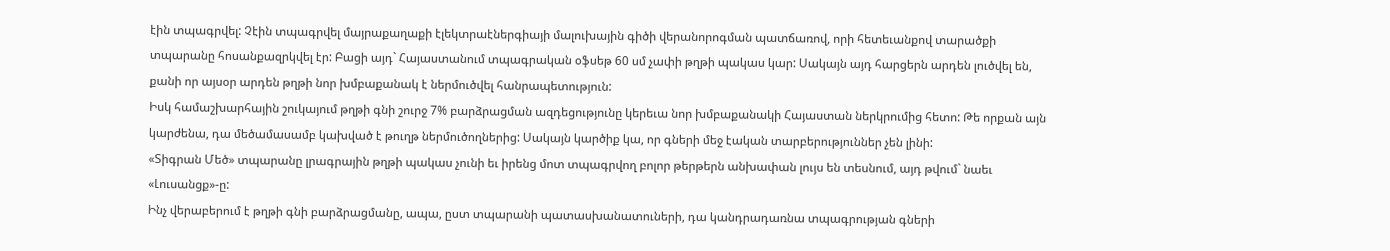էին տպագրվել: Չէին տպագրվել մայրաքաղաքի էլեկտրաէներգիայի մալուխային գիծի վերանորոգման պատճառով, որի հետեւանքով տարածքի տպարանը հոսանքազրկվել էր: Բացի այդ` Հայաստանում տպագրական օֆսեթ 60 սմ չափի թղթի պակաս կար: Սակայն այդ հարցերն արդեն լուծվել են, քանի որ այսօր արդեն թղթի նոր խմբաքանակ է ներմուծվել հանրապետություն:
Իսկ համաշխարհային շուկայում թղթի գնի շուրջ 7% բարձրացման ազդեցությունը կերեւա նոր խմբաքանակի Հայաստան ներկրումից հետո: Թե որքան այն կարժենա, դա մեծամասամբ կախված է թուղթ ներմուծողներից: Սակայն կարծիք կա, որ գների մեջ էական տարբերություններ չեն լինի:
«Տիգրան Մեծ» տպարանը լրագրային թղթի պակաս չունի եւ իրենց մոտ տպագրվող բոլոր թերթերն անխափան լույս են տեսնում, այդ թվում` նաեւ «Լուսանցք»-ը:
Ինչ վերաբերում է թղթի գնի բարձրացմանը, ապա, ըստ տպարանի պատասխանատուների, դա կանդրադառնա տպագրության գների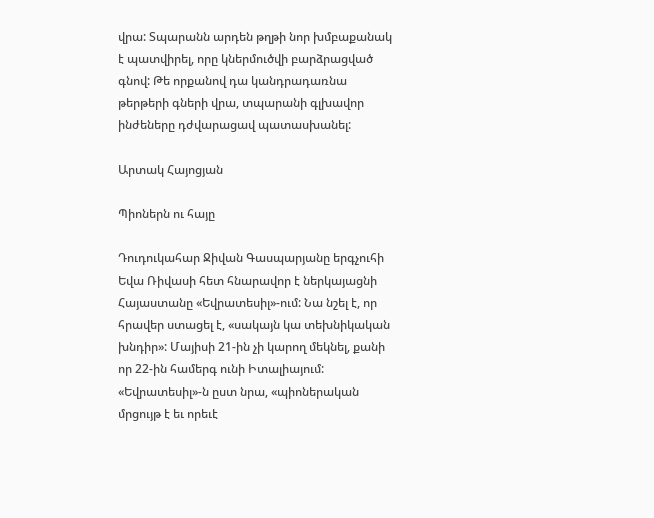վրա: Տպարանն արդեն թղթի նոր խմբաքանակ է պատվիրել, որը կներմուծվի բարձրացված գնով: Թե որքանով դա կանդրադառնա թերթերի գների վրա, տպարանի գլխավոր ինժեները դժվարացավ պատասխանել:

Արտակ Հայոցյան

Պիոներն ու հայը

Դուդուկահար Ջիվան Գասպարյանը երգչուհի Եվա Ռիվասի հետ հնարավոր է ներկայացնի Հայաստանը «Եվրատեսիլ»-ում: Նա նշել է, որ հրավեր ստացել է, «սակայն կա տեխնիկական խնդիր»: Մայիսի 21-ին չի կարող մեկնել, քանի որ 22-ին համերգ ունի Իտալիայում: «Եվրատեսիլ»-ն ըստ նրա, «պիոներական մրցույթ է եւ որեւէ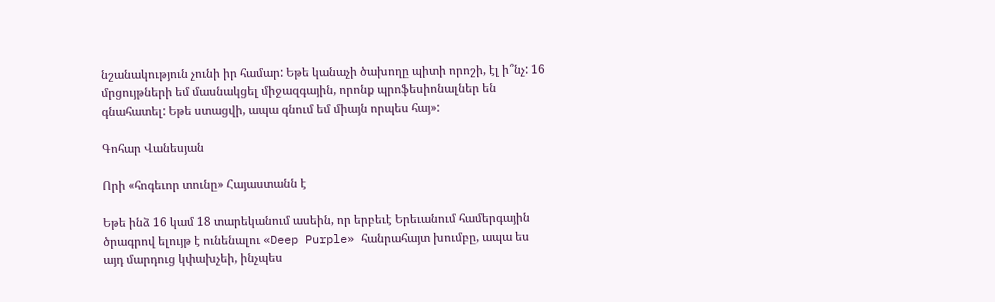նշանակություն չունի իր համար: Եթե կանաչի ծախողը պիտի որոշի, էլ ի՞նչ: 16 մրցույթների եմ մասնակցել միջազգային, որոնք պրոֆեսիոնալներ են գնահատել: Եթե ստացվի, ապա գնում եմ միայն որպես հայ»:

Գոհար Վանեսյան

Որի «հոգեւոր տունը» Հայաստանն է

Եթե ինձ 16 կամ 18 տարեկանում ասեին, որ երբեւէ Երեւանում համերգային ծրագրով ելույթ է ունենալու «Deep Purple» հանրահայտ խումբը, ապա ես այդ մարդուց կփախչեի, ինչպես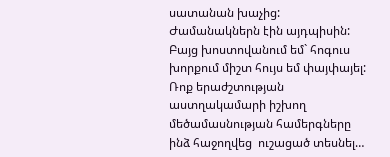սատանան խաչից: Ժամանակներն էին այդպիսին:
Բայց խոստովանում եմ` հոգուս խորքում միշտ հույս եմ փայփայել: Ռոք երաժշտության աստղակամարի իշխող մեծամասնության համերգները ինձ հաջողվեց  ուշացած տեսնել…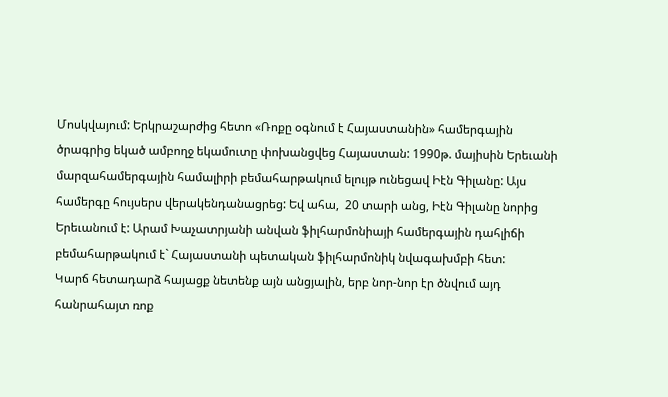Մոսկվայում: Երկրաշարժից հետո «Ռոքը օգնում է Հայաստանին» համերգային ծրագրից եկած ամբողջ եկամուտը փոխանցվեց Հայաստան: 1990թ. մայիսին Երեւանի մարզահամերգային համալիրի բեմահարթակում ելույթ ունեցավ Իէն Գիլանը: Այս համերգը հույսերս վերակենդանացրեց: Եվ ահա,  20 տարի անց, Իէն Գիլանը նորից Երեւանում է: Արամ Խաչատրյանի անվան ֆիլհարմոնիայի համերգային դահլիճի բեմահարթակում է` Հայաստանի պետական ֆիլհարմոնիկ նվագախմբի հետ:
Կարճ հետադարձ հայացք նետենք այն անցյալին, երբ նոր-նոր էր ծնվում այդ հանրահայտ ռոք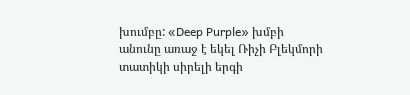խումբը: «Deep Purple» խմբի անունը առաջ է եկել Ռիչի Բլեկմորի տատիկի սիրելի երգի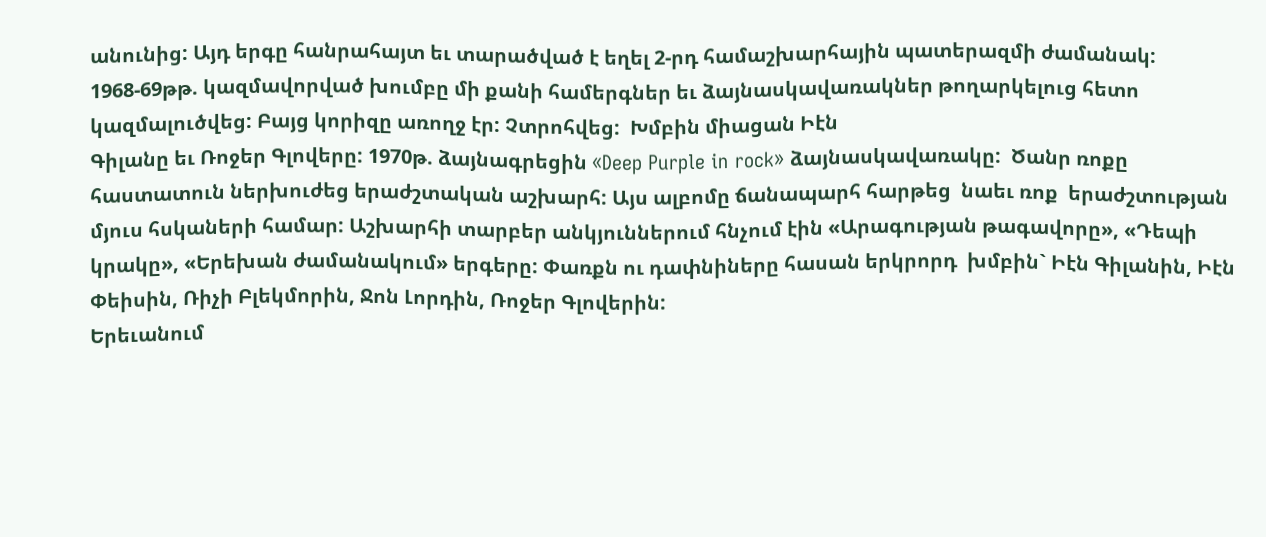անունից: Այդ երգը հանրահայտ եւ տարածված է եղել 2-րդ համաշխարհային պատերազմի ժամանակ: 1968-69թթ. կազմավորված խումբը մի քանի համերգներ եւ ձայնասկավառակներ թողարկելուց հետո կազմալուծվեց: Բայց կորիզը առողջ էր: Չտրոհվեց:  Խմբին միացան Իէն
Գիլանը եւ Ռոջեր Գլովերը: 1970թ. ձայնագրեցին «Deep Purple in rock» ձայնասկավառակը:  Ծանր ռոքը հաստատուն ներխուժեց երաժշտական աշխարհ: Այս ալբոմը ճանապարհ հարթեց  նաեւ ռոք  երաժշտության մյուս հսկաների համար: Աշխարհի տարբեր անկյուններում հնչում էին «Արագության թագավորը», «Դեպի կրակը», «Երեխան ժամանակում» երգերը: Փառքն ու դափնիները հասան երկրորդ  խմբին` Իէն Գիլանին, Իէն Փեիսին, Ռիչի Բլեկմորին, Ջոն Լորդին, Ռոջեր Գլովերին:
Երեւանում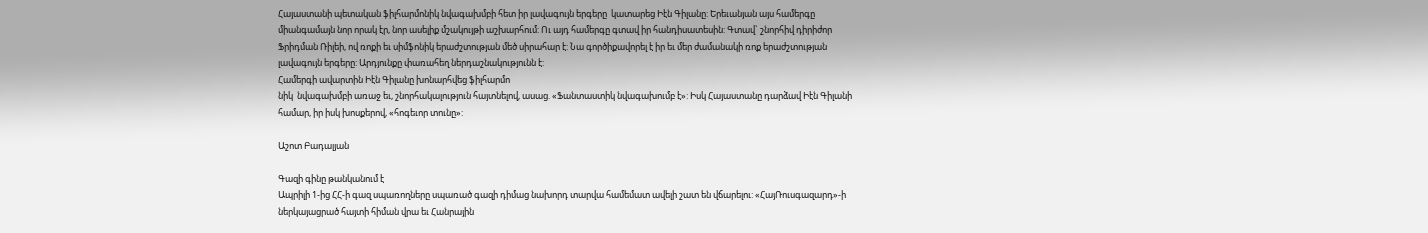Հայաստանի պետական ֆիլհարմոնիկ նվագախմբի հետ իր լավագույն երգերը  կատարեց Իէն Գիլանը: Երեւանյան այս համերգը միանգամայն նոր որակ էր, նոր ասելիք մշակույթի աշխարհում: Ու այդ համերգը գտավ իր հանդիսատեսին: Գտավ` շնորհիվ դիրիժոր Ֆրիդման Ռիլեի, ով ռոքի եւ սիմֆոնիկ երաժշտության մեծ սիրահար է: Նա գործիքավորել է իր եւ մեր ժամանակի ռոք երաժշտության լավագույն երգերը: Արդյունքը փառահեղ ներդաշնակությունն է:
Համերգի ավարտին Իէն Գիլանը խոնարհվեց ֆիլհարմո
նիկ  նվագախմբի առաջ եւ, շնորհակալություն հայտնելով, ասաց. «Ֆանտաստիկ նվագախումբ է»: Իսկ Հայաստանը դարձավ Իէն Գիլանի համար, իր իսկ խոսքերով, «հոգեւոր տունը»:

Աշոտ Բադալյան

Գազի գինը թանկանում է
Ապրիլի 1-ից ՀՀ-ի գազ սպառողները սպառած գազի դիմաց նախորդ տարվա համեմատ ավելի շատ են վճարելու: «ՀայՌուսգազարդ»-ի ներկայացրած հայտի հիման վրա եւ Հանրային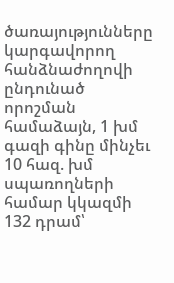ծառայությունները կարգավորող հանձնաժողովի ընդունած որոշման համաձայն, 1 խմ գազի գինը մինչեւ 10 հազ. խմ սպառողների համար կկազմի 132 դրամ՝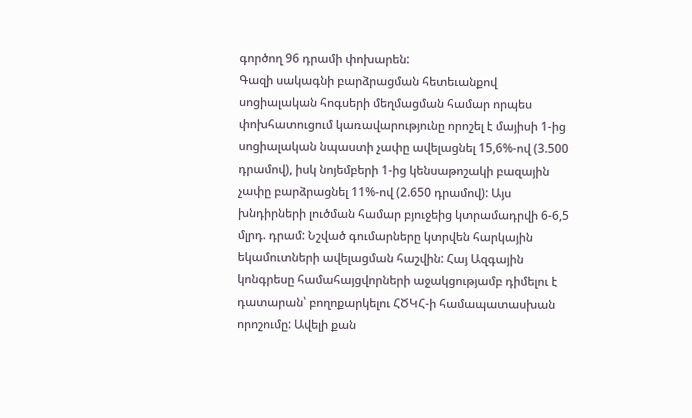գործող 96 դրամի փոխարեն:
Գազի սակագնի բարձրացման հետեւանքով սոցիալական հոգսերի մեղմացման համար որպես փոխհատուցում կառավարությունը որոշել է մայիսի 1-ից սոցիալական նպաստի չափը ավելացնել 15,6%-ով (3.500 դրամով), իսկ նոյեմբերի 1-ից կենսաթոշակի բազային չափը բարձրացնել 11%-ով (2.650 դրամով): Այս խնդիրների լուծման համար բյուջեից կտրամադրվի 6-6,5 մլրդ. դրամ: Նշված գումարները կտրվեն հարկային եկամուտների ավելացման հաշվին: Հայ Ազգային կոնգրեսը համահայցվորների աջակցությամբ դիմելու է դատարան՝ բողոքարկելու ՀԾԿՀ-ի համապատասխան որոշումը: Ավելի քան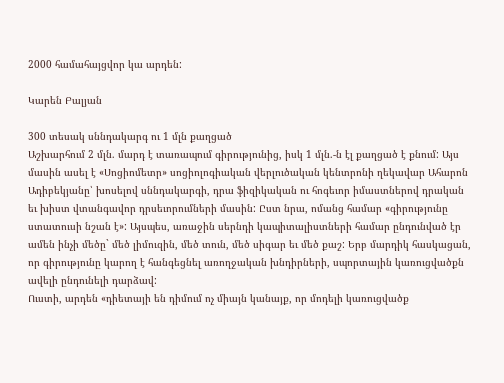2000 համահայցվոր կա արդեն:

Կարեն Բալյան

300 տեսակ սննդակարգ ու 1 մլն քաղցած
Աշխարհում 2 մլն. մարդ է տառապում գիրությունից, իսկ 1 մլն.-ն էլ քաղցած է քնում: Այս մասին ասել է «Սոցիոմետր» սոցիոլոգիական վերլուծական կենտրոնի ղեկավար Ահարոն Ադիբեկյանը՝ խոսելով սննդակարգի, դրա ֆիզիկական ու հոգեւոր իմաստներով դրական եւ խիստ վտանգավոր դրսեւորումների մասին: Ըստ նրա, ոմանց համար «գիրությունը ստատուսի նշան է»: Այսպես, առաջին սերնդի կապիտալիստների համար ընդունված էր ամեն ինչի մեծը` մեծ լիմուզին, մեծ տուն, մեծ սիգար եւ մեծ քաշ: Երբ մարդիկ հասկացան, որ գիրությունը կարող է հանգեցնել առողջական խնդիրների, սպորտային կառուցվածքն ավելի ընդունելի դարձավ:
Ուստի, արդեն «դիետայի են դիմում ոչ միայն կանայք, որ մոդելի կառուցվածք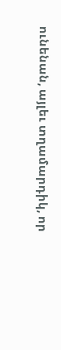ունենան, այլեւ տղամարդիկ, որ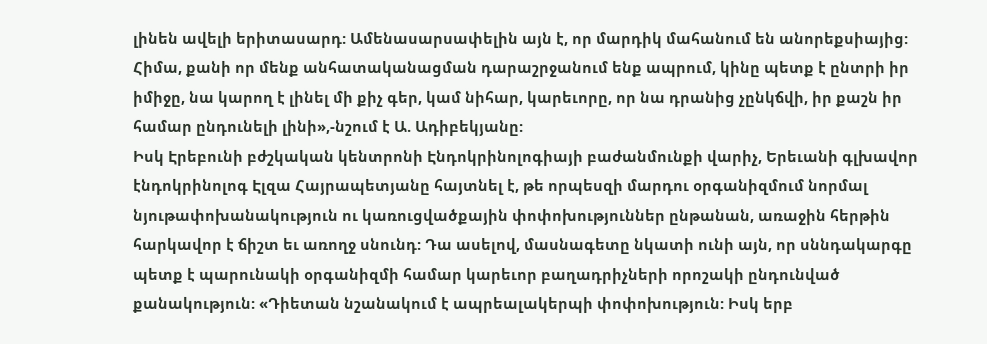լինեն ավելի երիտասարդ: Ամենասարսափելին այն է, որ մարդիկ մահանում են անորեքսիայից: Հիմա, քանի որ մենք անհատականացման դարաշրջանում ենք ապրում, կինը պետք է ընտրի իր իմիջը, նա կարող է լինել մի քիչ գեր, կամ նիհար, կարեւորը, որ նա դրանից չընկճվի, իր քաշն իր համար ընդունելի լինի»,-նշում է Ա. Ադիբեկյանը:
Իսկ Էրեբունի բժշկական կենտրոնի Էնդոկրինոլոգիայի բաժանմունքի վարիչ, Երեւանի գլխավոր էնդոկրինոլոգ Էլզա Հայրապետյանը հայտնել է, թե որպեսզի մարդու օրգանիզմում նորմալ նյութափոխանակություն ու կառուցվածքային փոփոխություններ ընթանան, առաջին հերթին հարկավոր է ճիշտ եւ առողջ սնունդ: Դա ասելով, մասնագետը նկատի ունի այն, որ սննդակարգը պետք է պարունակի օրգանիզմի համար կարեւոր բաղադրիչների որոշակի ընդունված քանակություն: «Դիետան նշանակում է ապրեալակերպի փոփոխություն: Իսկ երբ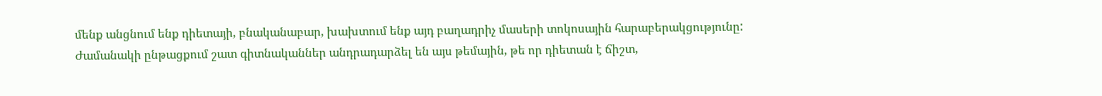մենք անցնում ենք դիետայի, բնականաբար, խախտում ենք այդ բաղադրիչ մասերի տոկոսային հարաբերակցությունը: Ժամանակի ընթացքում շատ գիտնականներ անդրադարձել են այս թեմային, թե որ դիետան է ճիշտ,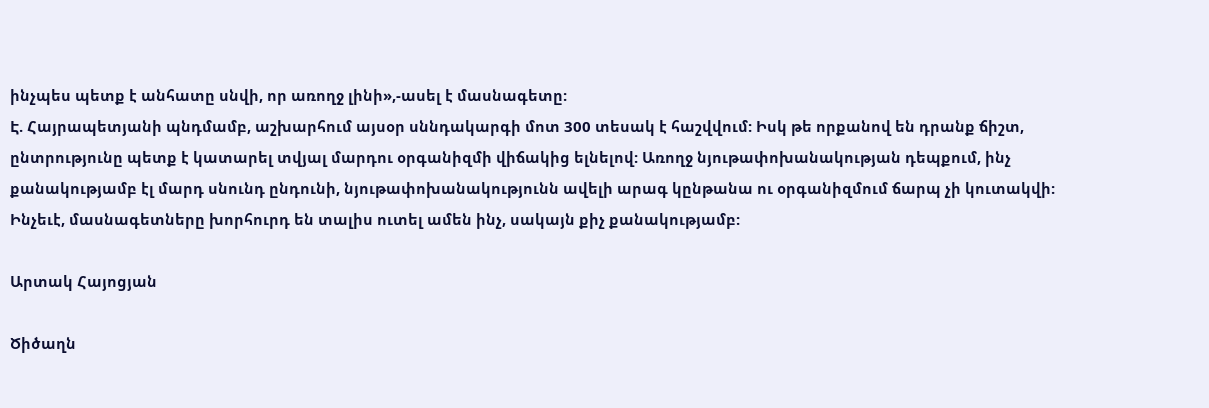ինչպես պետք է անհատը սնվի, որ առողջ լինի»,-ասել է մասնագետը:
Է. Հայրապետյանի պնդմամբ, աշխարհում այսօր սննդակարգի մոտ 300 տեսակ է հաշվվում: Իսկ թե որքանով են դրանք ճիշտ, ընտրությունը պետք է կատարել տվյալ մարդու օրգանիզմի վիճակից ելնելով: Առողջ նյութափոխանակության դեպքում, ինչ քանակությամբ էլ մարդ սնունդ ընդունի, նյութափոխանակությունն ավելի արագ կընթանա ու օրգանիզմում ճարպ չի կուտակվի:
Ինչեւէ, մասնագետները խորհուրդ են տալիս ուտել ամեն ինչ, սակայն քիչ քանակությամբ:

Արտակ Հայոցյան

Ծիծաղն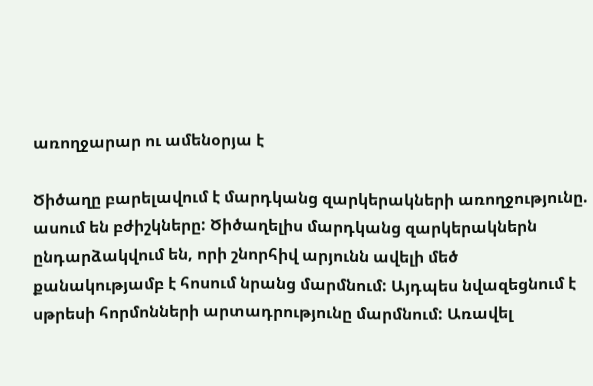առողջարար ու ամենօրյա է

Ծիծաղը բարելավում է մարդկանց զարկերակների առողջությունը. ասում են բժիշկները: Ծիծաղելիս մարդկանց զարկերակներն ընդարձակվում են, որի շնորհիվ արյունն ավելի մեծ քանակությամբ է հոսում նրանց մարմնում: Այդպես նվազեցնում է սթրեսի հորմոնների արտադրությունը մարմնում: Առավել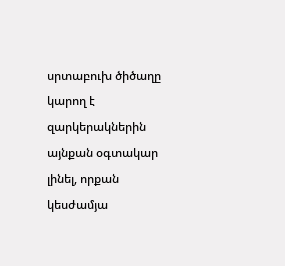սրտաբուխ ծիծաղը կարող է զարկերակներին այնքան օգտակար լինել, որքան կեսժամյա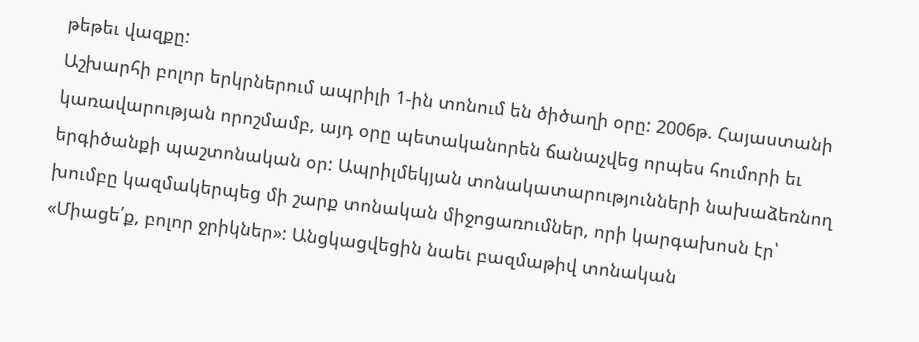թեթեւ վազքը:
Աշխարհի բոլոր երկրներում ապրիլի 1-ին տոնում են ծիծաղի օրը: 2006թ. Հայաստանի կառավարության որոշմամբ, այդ օրը պետականորեն ճանաչվեց որպես հումորի եւ երգիծանքի պաշտոնական օր: Ապրիլմեկյան տոնակատարությունների նախաձեռնող խումբը կազմակերպեց մի շարք տոնական միջոցառումներ, որի կարգախոսն էր՝ «Միացե՛ք, բոլոր ջրիկներ»: Անցկացվեցին նաեւ բազմաթիվ տոնական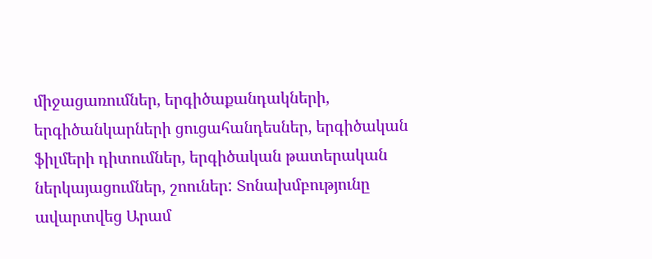միջացառումներ, երգիծաքանդակների, երգիծանկարների ցուցահանդեսներ, երգիծական ֆիլմերի դիտումներ, երգիծական թատերական ներկայացումներ, շոուներ: Տոնախմբությունը ավարտվեց Արամ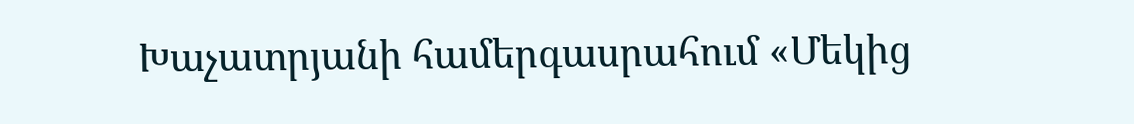Խաչատրյանի համերգասրահում «Մեկից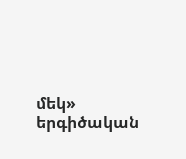մեկ» երգիծական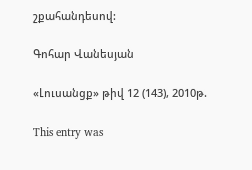շքահանդեսով:

Գոհար Վանեսյան

«Լուսանցք» թիվ 12 (143), 2010թ.

This entry was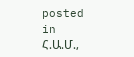posted in Հ.Ա.Մ.,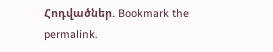Հոդվածներ. Bookmark the permalink.